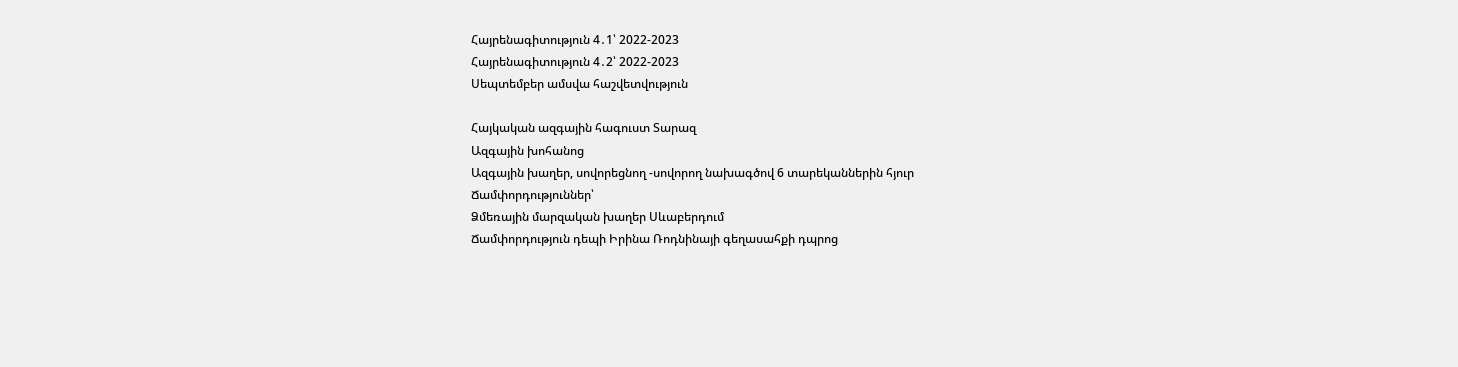Հայրենագիտություն 4․1՝ 2022-2023
Հայրենագիտություն 4․2՝ 2022-2023
Սեպտեմբեր ամսվա հաշվետվություն

Հայկական ազգային հագուստ Տարազ
Ազգային խոհանոց
Ազգային խաղեր, սովորեցնող -սովորող նախագծով 6 տարեկաններին հյուր
Ճամփորդություններ՝
Ձմեռային մարզական խաղեր Սևաբերդում
Ճամփորդություն դեպի Իրինա Ռոդնինայի գեղասահքի դպրոց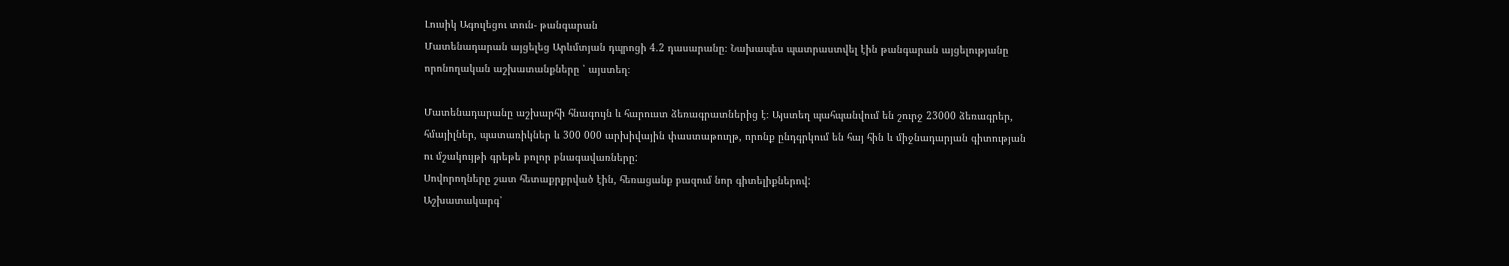Լուսիկ Ագուլեցու տուն- թանգարան
Մատենադարան այցելեց Արևմտյան դպրոցի 4.2 դասարանը։ Նախապես պատրաստվել էին թանգարան այցելությանը որոնողական աշխատանքները ՝ այստեղ։

Մատենադարանը աշխարհի հնագույն և հարուստ ձեռագրատներից է։ Այստեղ պահպանվում են շուրջ 23000 ձեռագրեր, հմայիլներ, պատառիկներ և 300 000 արխիվային փաստաթուղթ, որոնք ընդգրկում են հայ հին և միջնադարյան գիտության ու մշակույթի գրեթե բոլոր բնագավառները:
Սովորողները շատ հետաքրքրված էին, հեռացանք բազում նոր գիտելիքներով:
Աշխատակարգ՝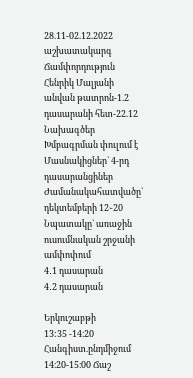28.11-02.12.2022 աշխատակարգ
Ճամփորդություն
Հենրիկ Մալյանի անվան թատրոն-1.2 դասարանի հետ-22.12
Նախագծեր
Խմբագրման փուլում է
Մասնակիցներ` 4-րդ դասարանցիներ
Ժամանակահատվածը` դեկտեմբերի 12֊20
Նպատակը` առաջին ուսումնական շրջանի ամփոփում
4․1 դասարան
4․2 դասարան

Երկուշաբթի
13:35 -14։20 Հանգիստ.ընդմիջում
14։20-15։00 Ճաշ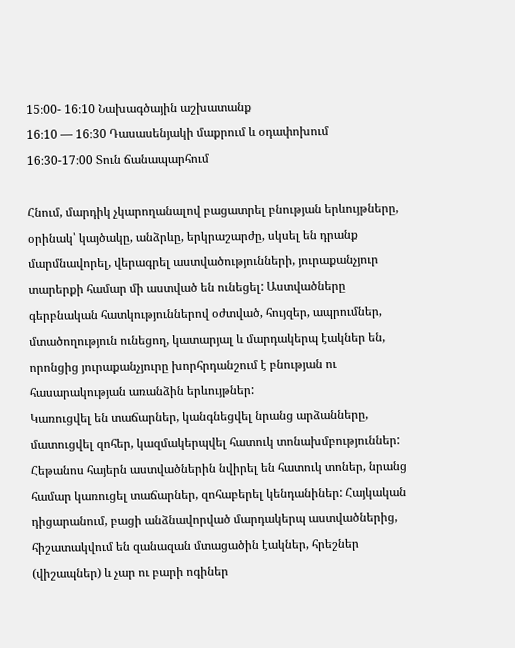15։00- 16։10 Նախագծային աշխատանք
16։10 — 16։30 Դասասենյակի մաքրում և օդափոխում
16։30-17։00 Տուն ճանապարհում

Հնում, մարդիկ չկարողանալով բացատրել բնության երևույթները, օրինակ՝ կայծակը, անձրևը, երկրաշարժը, սկսել են դրանք մարմնավորել, վերագրել աստվածությունների, յուրաքանչյուր տարերքի համար մի աստված են ունեցել: Աստվածները գերբնական հատկություններով օժտված, հույզեր, ապրումներ, մտածողություն ունեցող, կատարյալ և մարդակերպ էակներ են, որոնցից յուրաքանչյուրը խորհրդանշում է բնության ու հասարակության առանձին երևույթներ:
Կառուցվել են տաճարներ, կանգնեցվել նրանց արձանները, մատուցվել զոհեր, կազմակերպվել հատուկ տոնախմբություններ:
Հեթանոս հայերն աստվածներին նվիրել են հատուկ տոներ, նրանց համար կառուցել տաճարներ, զոհաբերել կենդանիներ: Հայկական դիցարանում, բացի անձնավորված մարդակերպ աստվածներից, հիշատակվում են զանազան մտացածին էակներ, հրեշներ (վիշապներ) և չար ու բարի ոգիներ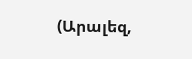(Արալեզ,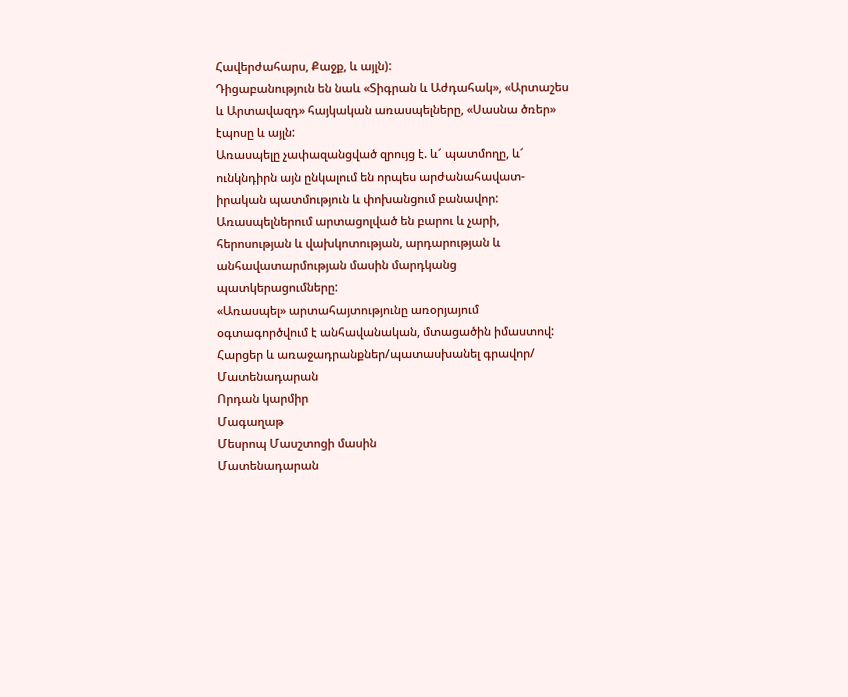Հավերժահարս, Քաջք, և այլն):
Դիցաբանություն են նաև «Տիգրան և Աժդահակ», «Արտաշես և Արտավազդ» հայկական առասպելները, «Սասնա ծռեր» էպոսը և այլն:
Առասպելը չափազանցված զրույց է. և՜ պատմողը, և՜ ունկնդիրն այն ընկալում են որպես արժանահավատ-իրական պատմություն և փոխանցում բանավոր:
Առասպելներում արտացոլված են բարու և չարի, հերոսության և վախկոտության, արդարության և անհավատարմության մասին մարդկանց պատկերացումները:
«Առասպել» արտահայտությունը առօրյայում օգտագործվում է անհավանական, մտացածին իմաստով:
Հարցեր և առաջադրանքներ/պատասխանել գրավոր/
Մատենադարան
Որդան կարմիր
Մագաղաթ
Մեսրոպ Մասշտոցի մասին
Մատենադարան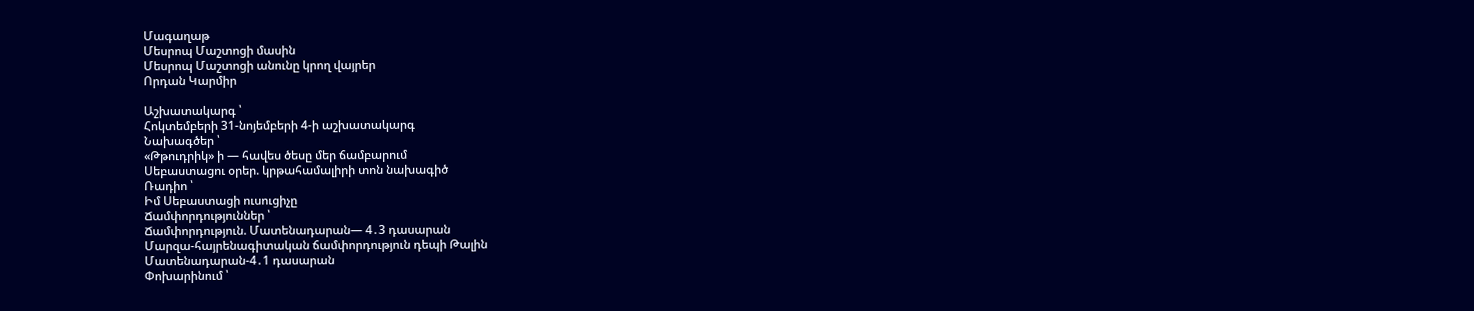Մագաղաթ
Մեսրոպ Մաշտոցի մասին
Մեսրոպ Մաշտոցի անունը կրող վայրեր
Որդան Կարմիր

Աշխատակարգ ՝
Հոկտեմբերի 31-նոյեմբերի 4-ի աշխատակարգ
Նախագծեր ՝
«Թթուդրիկ» ի — հավես ծեսը մեր ճամբարում
Սեբաստացու օրեր. կրթահամալիրի տոն նախագիծ
Ռադիո ՝
Իմ Սեբաստացի ուսուցիչը
Ճամփորդություններ ՝
Ճամփորդություն. Մատենադարան— 4․3 դասարան
Մարզա-հայրենագիտական ճամփորդություն դեպի Թալին
Մատենադարան-4․1 դասարան
Փոխարինում ՝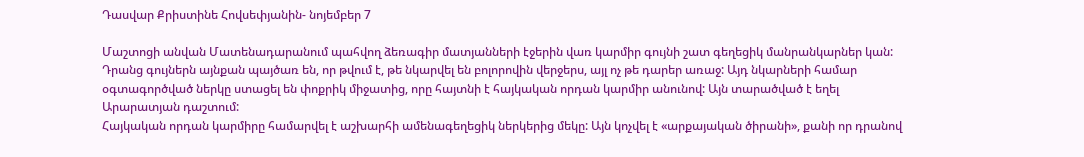Դասվար Քրիստինե Հովսեփյանին- նոյեմբեր 7

Մաշտոցի անվան Մատենադարանում պահվող ձեռագիր մատյանների էջերին վառ կարմիր գույնի շատ գեղեցիկ մանրանկարներ կան: Դրանց գույներն այնքան պայծառ են, որ թվում է, թե նկարվել են բոլորովին վերջերս, այլ ոչ թե դարեր առաջ: Այդ նկարների համար օգտագործված ներկը ստացել են փոքրիկ միջատից, որը հայտնի է հայկական որդան կարմիր անունով: Այն տարածված է եղել Արարատյան դաշտում:
Հայկական որդան կարմիրը համարվել է աշխարհի ամենագեղեցիկ ներկերից մեկը: Այն կոչվել է «արքայական ծիրանի», քանի որ դրանով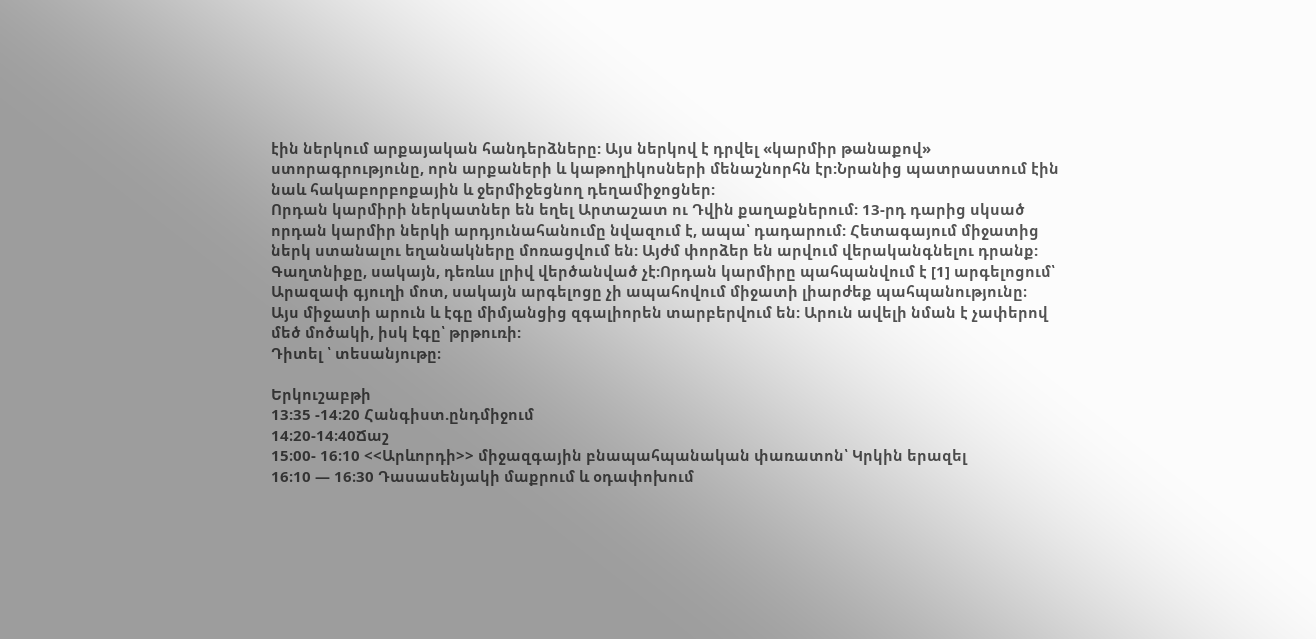էին ներկում արքայական հանդերձները: Այս ներկով է դրվել «կարմիր թանաքով» ստորագրությունը, որն արքաների և կաթողիկոսների մենաշնորհն էր:Նրանից պատրաստում էին նաև հակաբորբոքային և ջերմիջեցնող դեղամիջոցներ:
Որդան կարմիրի ներկատներ են եղել Արտաշատ ու Դվին քաղաքներում: 13-րդ դարից սկսած որդան կարմիր ներկի արդյունահանումը նվազում է, ապա՝ դադարում: Հետագայում միջատից ներկ ստանալու եղանակները մոռացվում են: Այժմ փորձեր են արվում վերականգնելու դրանք: Գաղտնիքը, սակայն, դեռևս լրիվ վերծանված չէ:Որդան կարմիրը պահպանվում է [1] արգելոցում՝ Արազափ գյուղի մոտ, սակայն արգելոցը չի ապահովում միջատի լիարժեք պահպանությունը։
Այս միջատի արուն և էգը միմյանցից զգալիորեն տարբերվում են: Արուն ավելի նման է չափերով մեծ մոծակի, իսկ էգը՝ թրթուռի:
Դիտել ՝ տեսանյութը։

Երկուշաբթի
13:35 -14։20 Հանգիստ.ընդմիջում
14։20-14։40Ճաշ
15։00- 16։10 <<Արևորդի>> միջազգային բնապահպանական փառատոն՝ Կրկին երազել
16։10 — 16։30 Դասասենյակի մաքրում և օդափոխում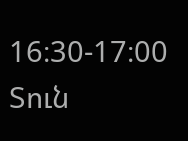16։30-17։00 Տուն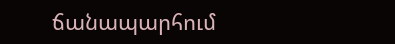ճանապարհում